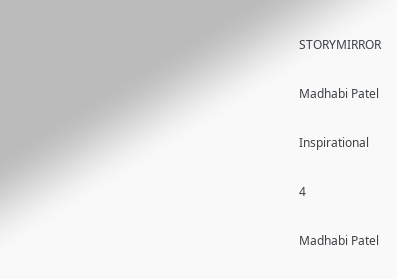STORYMIRROR

Madhabi Patel

Inspirational

4

Madhabi Patel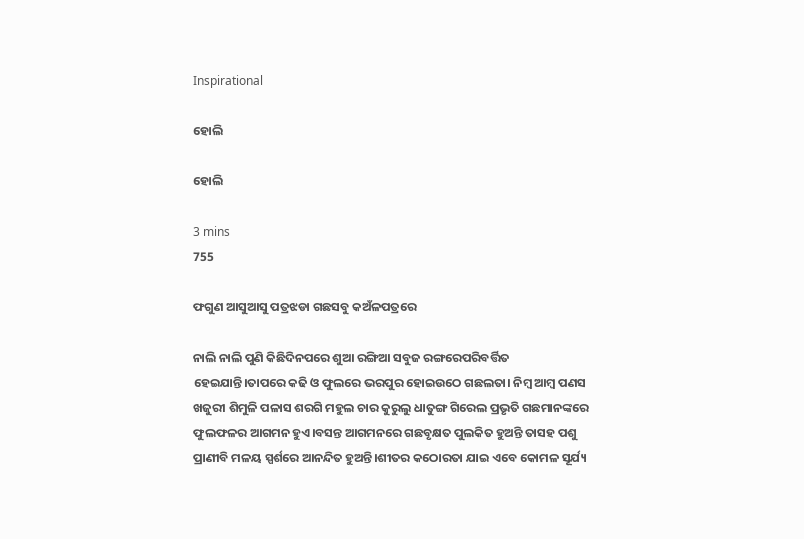Inspirational

ହୋଲି

ହୋଲି

3 mins
755

ଫଗୁଣ ଆସୁଆସୁ ପତ୍ରଝଡା ଗଛସବୁ କଅଁଳପତ୍ରରେ

ନାଲି ନାଲି ପୁଣି କିଛିଦିନପରେ ଶୁଆ ରଙ୍ଗିଆ ସବୁଜ ରଙ୍ଗରେପରିବର୍ତ୍ତିତ ହେଇଯାନ୍ତି।ତାପରେ କଢି ଓ ଫୁଲରେ ଭରପୁର ହୋଇଉଠେ ଗଛଲତା। ନିମ୍ବ ଆମ୍ବ ପଣସ ଖଜୁରୀ ଶିମୁଳି ପଳାସ ଶରଗି ମହୁଲ ଚାର କୁରୁଲୁ ଧାତୁଙ୍ଗ ଗିରେଲ ପ୍ରଭୃତି ଗଛମାନଙ୍କରେ ଫୁଲଫଳର ଆଗମନ ହୁଏ।ବସନ୍ତ ଆଗମନରେ ଗଛବୃକ୍ଷତ ପୁଲକିତ ହୁଅନ୍ତି ତାସହ ପଶୁ ପ୍ରାଣୀବି ମଳୟ ସ୍ପର୍ଶରେ ଆନନ୍ଦିତ ହୁଅନ୍ତି।ଶୀତର କଠୋରତା ଯାଇ ଏବେ କୋମଳ ସୂର୍ଯ୍ୟ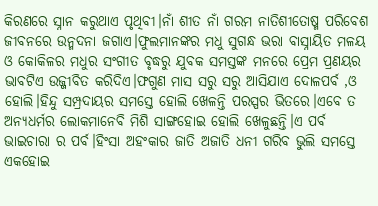କିରଣରେ ସ୍ନାନ କରୁଥାଏ ପୃଥିବୀ।ନାଁ ଶୀତ ନାଁ ଗରମ ନାତିଶୀତୋଷ୍ମ ପରିବେଶ ଜୀବନରେ ଉନ୍ମଦନା ଜଗାଏ।ଫୁଲମାନଙ୍କର ମଧୁ ସୁଗନ୍ଧ ଭରା ବାସ୍ନାୟିତ ମଳୟ ଓ କୋକିଳର ମଧୁର ସଂଗୀତ ବୃଦ୍ଧରୁ ଯୁବକ ସମସ୍ତଙ୍କ ମନରେ ପ୍ରେମ ପ୍ରଣୟର ଭାବଟିଏ ଉଜ୍ଜୀବିତ କରିଦିଏ।ଫଗୁଣ ମାସ ସରୁ ସରୁ ଆସିଯାଏ ଦୋଳପର୍ବ ,ଓ ହୋଲି।ହିନ୍ଦୁ ସମ୍ପ୍ରଦାୟର ସମସ୍ତେ ହୋଲି ଖେଳନ୍ତି ପରସ୍ପର ଭିତରେ।ଏବେ ତ ଅନ୍ୟଧର୍ମର ଲୋକମାନେବି ମିଶି ସାଙ୍ଗହୋଇ ହୋଲି ଖେଳୁଛନ୍ତି।ଏ ପର୍ବ ଭାଇଚାରା ର ପର୍ବ।ହିଂସା ଅହଂକାର ଜାତି ଅଜାତି ଧନୀ ଗରିବ ଭୁଲି ସମସ୍ତେ ଏକହୋଇ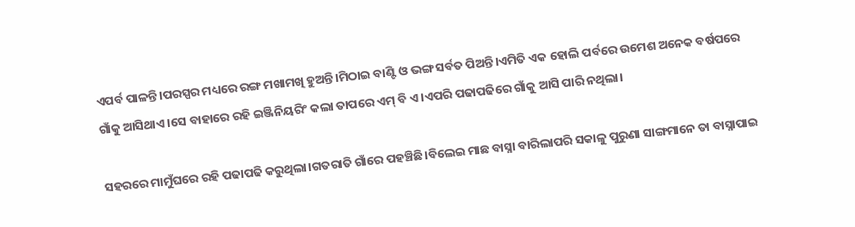ଏପର୍ବ ପାଳନ୍ତି।ପରସ୍ପର ମଧ୍ୟରେ ରଙ୍ଗ ମଖାମଖି ହୁଅନ୍ତି।ମିଠାଇ ବାଣ୍ଟି ଓ ଭଙ୍ଗ ସର୍ବତ ପିଅନ୍ତି।ଏମିତି ଏକ ହୋଲି ପର୍ବରେ ଉମେଶ ଅନେକ ବର୍ଷପରେ ଗାଁକୁ ଆସିଥାଏ।ସେ ବାହାରେ ରହି ଇଞ୍ଜିନିୟରିଂ କଲା ତାପରେ ଏମ୍ ବି ଏ।ଏପରି ପଢାପଢିରେ ଗାଁକୁ ଆସି ପାରି ନଥିଲା।

ସହରରେ ମାମୁଁଘରେ ରହି ପଢାପଢି କରୁଥିଲା।ଗତରାତି ଗାଁରେ ପହଞ୍ଚିଛି।ବିଲେଇ ମାଛ ବାସ୍ନା ବାରିଲାପରି ସକାଳୁ ପୁରୁଣା ସାଙ୍ଗମାନେ ତା ବାସ୍ନାପାଇ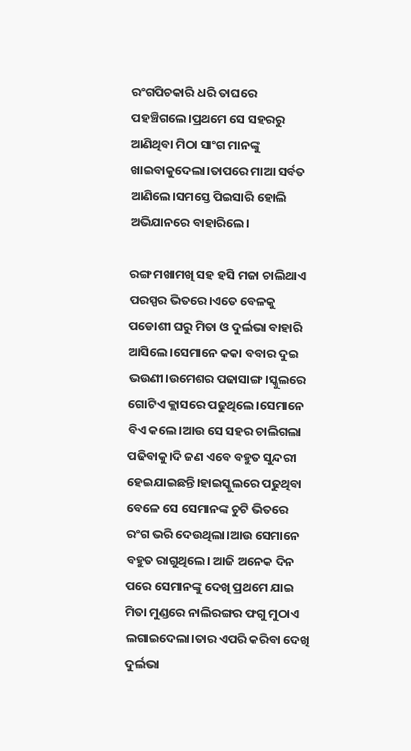ରଂଗପିଚକାରି ଧରି ତାଘରେ ପହଞ୍ଚିଗଲେ।ପ୍ରଥମେ ସେ ସହରରୁ ଆଣିଥିବା ମିଠା ସାଂଗ ମାନଙ୍କୁ ଖାଇବାକୁଦେଲା।ତାପରେ ମାଆ ସର୍ବତ ଆଣିଲେ।ସମସ୍ତେ ପିଇସାରି ହୋଲି ଅଭିଯାନରେ ବାହାରିଲେ।

ରଙ୍ଗ ମଖାମଖି ସହ ହସି ମଜା ଚାଲିଥାଏ ପରସ୍ପର ଭିତରେ।ଏତେ ବେଳକୁ ପଡୋଶୀ ଘରୁ ମିତା ଓ ଦୁର୍ଲଭା ବାହାରି ଆସିଲେ।ସେମାନେ କକା ବବାର ଦୁଇ ଭଉଣୀ।ଉମେଶର ପଢାସାଙ୍ଗ।ସ୍କୁଲରେ ଗୋଟିଏ କ୍ଲାସରେ ପଢୁଥିଲେ।ସେମାନେ ବିଏ କଲେ।ଆଉ ସେ ସହର ଚାଲିଗଲା ପଢିବାକୁ।ଦି ଜଣ ଏବେ ବହୁତ ସୁନ୍ଦରୀ ହେଇଯାଇଛନ୍ତି।ହାଇସ୍କୁଲରେ ପଢୁଥିବା ବେଳେ ସେ ସେମାନଙ୍କ ଚୁଟି ଭିତରେ ରଂଗ ଭରି ଦେଉଥିଲା।ଆଉ ସେମାନେ ବହୁତ ରାଗୁଥିଲେ। ଆଜି ଅନେକ ଦିନ ପରେ ସେମାନଙ୍କୁ ଦେଖି ପ୍ରଥମେ ଯାଇ ମିତା ମୁଣ୍ଡରେ ନାଲିରଙ୍ଗର ଫଗୁ ମୁଠାଏ ଲଗାଇଦେଲା।ତାର ଏପରି କରିବା ଦେଖି ଦୁର୍ଲଭା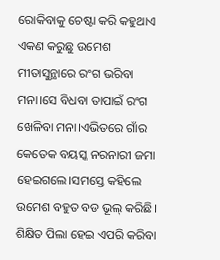ରୋକିବାକୁ ଚେଷ୍ଟା କରି କହୁଥାଏ ଏକଣ କରୁଛୁ ଉମେଶ ମୀତାସୁନ୍ଥାରେ ରଂଗ ଭରିବା ମନା।ସେ ବିଧବା ତାପାଇଁ ରଂଗ ଖେଳିବା ମନା।ଏଭିତରେ ଗାଁର କେତେକ ବୟସ୍କ ନରନାରୀ ଜମା ହେଇଗଲେ।ସମସ୍ତେ କହିଲେ ଉମେଶ ବହୁତ ବଡ ଭୂଲ୍ କରିଛି। ଶିକ୍ଷିତ ପିଲା ହେଇ ଏପରି କରିବା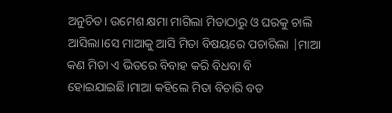ଅନୁଚିତ। ଉମେଶ କ୍ଷମା ମାଗିଲା ମିତାଠାରୁ ଓ ଘରକୁ ଚାଲି ଆସିଲା।ସେ ମାଆକୁ ଆସି ମିତା ବିଷୟରେ ପଚାରିଲା |ମାଆ କଣ ମିତା ଏ ଭିତରେ ବିବାହ କରି ବିଧବା ବି ହୋଇଯାଇଛି।ମାଆ କହିଲେ ମିତା ବିଚାରି ବଡ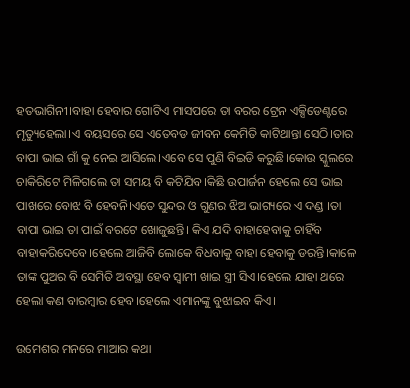ହତଭାଗିନୀ।ବାହା ହେବାର ଗୋଟିଏ ମାସପରେ ତା ବରର ଟ୍ରେନ ଏକ୍ସିଡେଣ୍ଟରେ ମୃତ୍ୟୁହେଲା।ଏ ବୟସରେ ସେ ଏତେବଡ ଜୀବନ କେମିତି କାଟିଥାନ୍ତା ସେଠି।ତାର ବାପା ଭାଇ ଗାଁ କୁ ନେଇ ଆସିଲେ।ଏବେ ସେ ପୁଣି ବିଇଡି କରୁଛି।କୋଉ ସ୍କୁଲରେ ଚାକିରିଟେ ମିଳିଗଲେ ତା ସମୟ ବି କଟିଯିବ।କିଛି ଉପାର୍ଜନ ହେଲେ ସେ ଭାଇ ପାଖରେ ବୋଝ ବି ହେବନି।ଏତେ ସୁନ୍ଦର ଓ ଗୁଣର ଝିଅ ଭାଗ୍ୟରେ ଏ ଦଣ୍ଡ ।ତା ବାପା ଭାଇ ତା ପାଇଁ ବରଟେ ଖୋଜୁଛନ୍ତି। କିଏ ଯଦି ବାହାହେବାକୁ ଚାହିଁବ ବାହାକରିଦେବେ।ହେଲେ ଆଜିବି ଲୋକେ ବିଧବାକୁ ବାହା ହେବାକୁ ଡରନ୍ତି।କାଳେ ତାଙ୍କ ପୁଅର ବି ସେମିତି ଅବସ୍ଥା ହେବ ସ୍ବାମୀ ଖାଇ ସ୍ତ୍ରୀ ସିଏ।ହେଲେ ଯାହା ଥରେ ହେଲା କଣ ବାରମ୍ବାର ହେବ।ହେଲେ ଏମାନଙ୍କୁ ବୁଝାଇବ କିଏ।

ଉମେଶର ମନରେ ମାଆର କଥା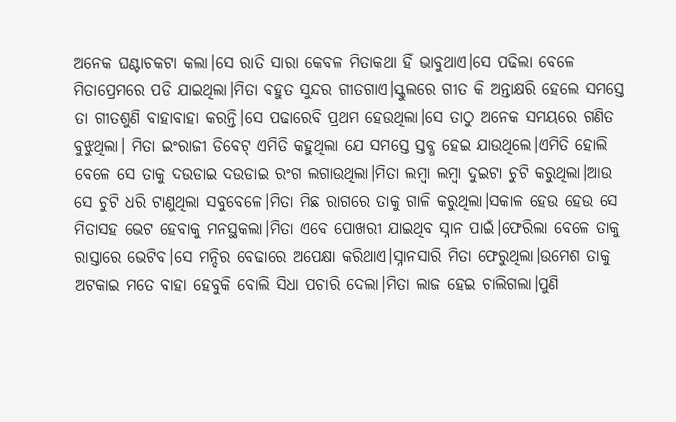ଅନେକ ଘଣ୍ଟାଚକଟା କଲା।ସେ ରାତି ସାରା କେବଳ ମିତାକଥା ହିଁ ଭାବୁଥାଏ।ସେ ପଢିଲା ବେଳେ ମିତାପ୍ରେମରେ ପଡି ଯାଇଥିଲା।ମିତା ବହୁତ ସୁନ୍ଦର ଗୀତଗାଏ।ସ୍କୁଲରେ ଗୀତ କି ଅନ୍ତାକ୍ଷରି ହେଲେ ସମସ୍ତେ ତା ଗୀତଶୁଣି ବାହାବାହା କରନ୍ତି।ସେ ପଢାରେବି ପ୍ରଥମ ହେଉଥିଲା।ସେ ତାଠୁ ଅନେକ ସମୟରେ ଗଣିତ ବୁଝୁଥିଲା। ମିତା ଇଂରାଜୀ ଡିବେଟ୍ ଏମିତି କହୁଥିଲା ଯେ ସମସ୍ତେ ସ୍ତବ୍ଧ ହେଇ ଯାଉଥିଲେ।ଏମିତି ହୋଲି ବେଳେ ସେ ତାକୁ ଦଉଡାଇ ଦଉଡାଇ ରଂଗ ଲଗାଉଥିଲା।ମିତା ଲମ୍ବା ଲମ୍ବା ଦୁଇଟା ଚୁଟି କରୁଥିଲା।ଆଉ ସେ ଚୁଟି ଧରି ଟାଣୁଥିଲା ସବୁବେଳେ।ମିତା ମିଛ ରାଗରେ ତାକୁ ଗାଳି କରୁଥିଲା।ସକାଳ ହେଉ ହେଉ ସେ ମିତାସହ ଭେଟ ହେବାକୁ ମନସ୍ଥକଲା।ମିତା ଏବେ ପୋଖରୀ ଯାଇଥିବ ସ୍ନାନ ପାଇଁ।ଫେରିଲା ବେଳେ ତାକୁ ରାସ୍ତାରେ ଭେଟିବ।ସେ ମନ୍ଦିର ବେଢାରେ ଅପେକ୍ଷା କରିଥାଏ।ସ୍ନାନସାରି ମିତା ଫେରୁଥିଲା।ଉମେଶ ତାକୁ ଅଟକାଇ ମତେ ବାହା ହେବୁକି ବୋଲି ସିଧା ପଚାରି ଦେଲା।ମିତା ଲାଜ ହେଇ ଚାଲିଗଲା।ପୁଣି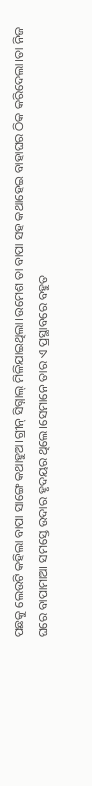ପଛକୁ ଲେଉଟି କହିଲା ବାପା ସାଙ୍ଗେ କଥାହୁଅ।ଗ୍ରୀନ୍ ସିଗ୍ନାଲ୍ ମିଳିଯାଇଥିଲା।ଉମେଶ ତା ବାପା ସହ କଥାହେଇ ବାହାଘର ଠିକ କରିଦେଲା।ତା ନିଜ ଘରେ ବାପାମାଆ ସମସ୍ତେ ଉଦାର ହୃଦୟର ଥିଲେ।ସେମାନେ ତାର ଏ ପ୍ରସ୍ଥାବରେ ବହୁତ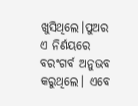ଖୁସିଥିଲେ।ପୁଅର ଏ ନିର୍ଣୟରେ ବରଂଗର୍ବ ଅନୁଭବ କରୁଥିଲେ। ଏବେ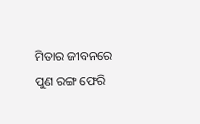ମିତାର ଜୀବନରେ ପୁଣ ରଙ୍ଗ ଫେରି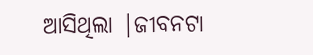ଆସିଥିଲା |ଜୀବନଟା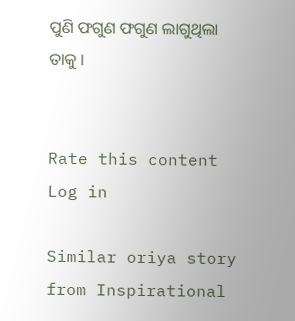ପୁଣି ଫଗୁଣ ଫଗୁଣ ଲାଗୁଥିଲା ତାକୁ ।


Rate this content
Log in

Similar oriya story from Inspirational